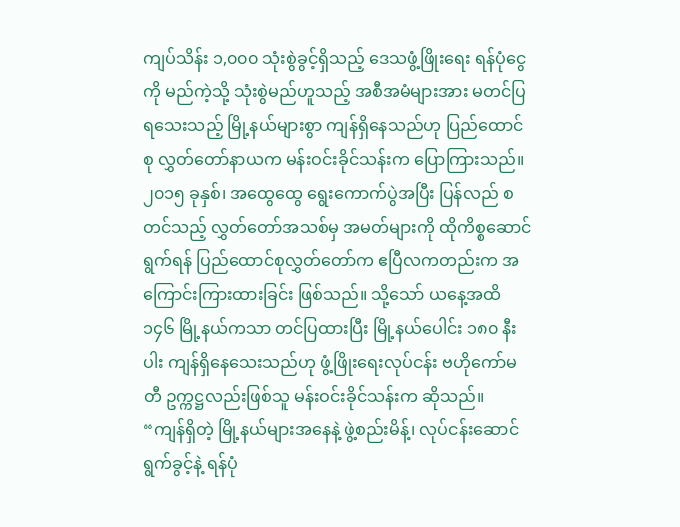ကျပ်သိန်း ၁,၀၀၀ သုံးစွဲခွင့်ရှိသည့် ဒေသဖွံ့ဖြိုးရေး ရန်ပုံငွေကို မည်ကဲ့သို့ သုံးစွဲမည်ဟူသည့် အစီအမံများအား မတင်ပြရသေးသည့် မြို့နယ်များစွာ ကျန်ရှိနေသည်ဟု ပြည်ထောင်စု လွှတ်တော်နာယက မန်းဝင်းခိုင်သန်းက ပြောကြားသည်။
၂၀၁၅ ခုနှစ်၊ အထွေထွေ ရွေးကောက်ပွဲအပြီး ပြန်လည် စတင်သည့် လွှတ်တော်အသစ်မှ အမတ်များကို ထိုကိစ္စဆောင်ရွက်ရန် ပြည်ထောင်စုလွှတ်တော်က ဧပြီလကတည်းက အကြောင်းကြားထားခြင်း ဖြစ်သည်။ သို့သော် ယနေ့အထိ ၁၄၆ မြို့နယ်ကသာ တင်ပြထားပြီး မြို့နယ်ပေါင်း ၁၈၀ နီးပါး ကျန်ရှိနေသေးသည်ဟု ဖွံ့ဖြိုးရေးလုပ်ငန်း ဗဟိုကော်မတီ ဥက္ကဋ္ဌလည်းဖြစ်သူ မန်းဝင်းခိုင်သန်းက ဆိုသည်။
“ကျန်ရှိတဲ့ မြို့နယ်များအနေနဲ့ ဖွဲ့စည်းမိန့်၊ လုပ်ငန်းဆောင်ရွက်ခွင့်နဲ့ ရန်ပုံ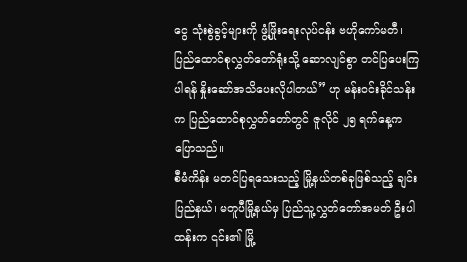ငွေ သုံးစွဲခွင့်များကို ဖွံ့ဖြိုးရေးလုပ်ငန်း ဗဟိုကော်မတီ၊ ပြည်ထောင်စုလွှတ်တော်ရုံးသို့ ဆောလျင်စွာ တင်ပြပေးကြပါရန် နှိုးဆော်အသိပေးလိုပါတယ်” ဟု မန်းဝင်းခိုင်သန်းက ပြည်ထောင်စုလွှတ်တော်တွင် ဇူလိုင် ၂၅ ရက်နေ့က ပြောသည်။
စီမံကိန်း မတင်ပြရသေးသည့် မြို့နယ်တစ်ခုဖြစ်သည့် ချင်းပြည်နယ်၊ မတူပီမြို့နယ်မှ ပြည်သူ့လွှတ်တော်အမတ် ဦးပါထန်းက ၎င်း၏ မြို့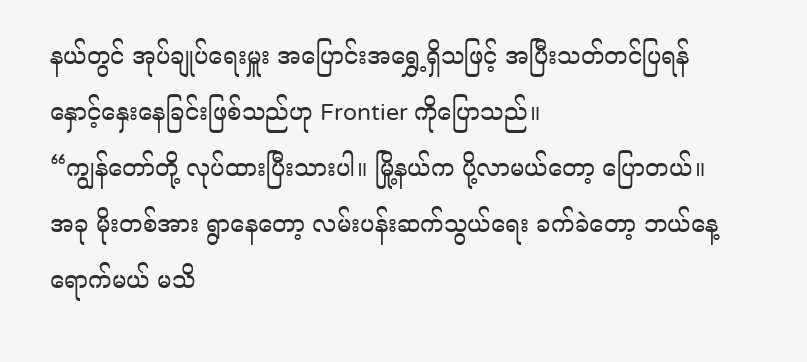နယ်တွင် အုပ်ချုပ်ရေးမှူး အပြောင်းအရွှေ့ရှိသဖြင့် အပြီးသတ်တင်ပြရန် နှောင့်နှေးနေခြင်းဖြစ်သည်ဟု Frontier ကိုပြောသည်။
“ကျွန်တော်တို့ လုပ်ထားပြီးသားပါ။ မြို့နယ်က ပို့လာမယ်တော့ ပြောတယ်။ အခု မိုးတစ်အား ရွာနေတော့ လမ်းပန်းဆက်သွယ်ရေး ခက်ခဲတော့ ဘယ်နေ့ရောက်မယ် မသိ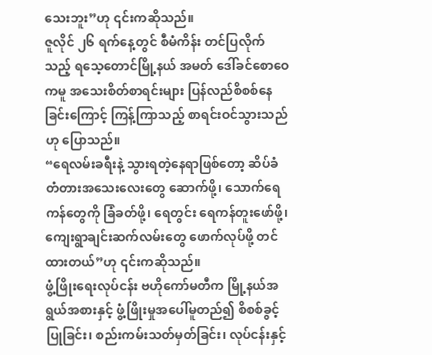သေးဘူး”ဟု ၎င်းကဆိုသည်။
ဇူလိုင် ၂၆ ရက်နေ့တွင် စီမံကိန်း တင်ပြလိုက်သည့် ရသေ့တောင်မြို့နယ် အမတ် ဒေါ်ခင်စောဝေကမူ အသေးစိတ်စာရင်းများ ပြန်လည်စိစစ်နေခြင်းကြောင့် ကြန့်ကြာသည့် စာရင်းဝင်သွားသည်ဟု ပြောသည်။
“ရေလမ်းခရီးနဲ့ သွားရတဲ့နေရာဖြစ်တော့ ဆိပ်ခံတံတားအသေးလေးတွေ ဆောက်ဖို့၊ သောက်ရေကန်တွေကို ခြံခတ်ဖို့၊ ရေတွင်း ရေကန်တူးဖော်ဖို့၊ ကျေးရွာချင်းဆက်လမ်းတွေ ဖောက်လုပ်ဖို့ တင်ထားတယ်”ဟု ၎င်းကဆိုသည်။
ဖွံ့ဖြိုးရေးလုပ်ငန်း ဗဟိုကော်မတီက မြို့နယ်အရွယ်အစားနှင့် ဖွံ့ဖြိုးမှုအပေါ်မူတည်၍ စိစစ်ခွင့်ပြုခြင်း၊ စည်းကမ်းသတ်မှတ်ခြင်း၊ လုပ်ငန်းနှင့်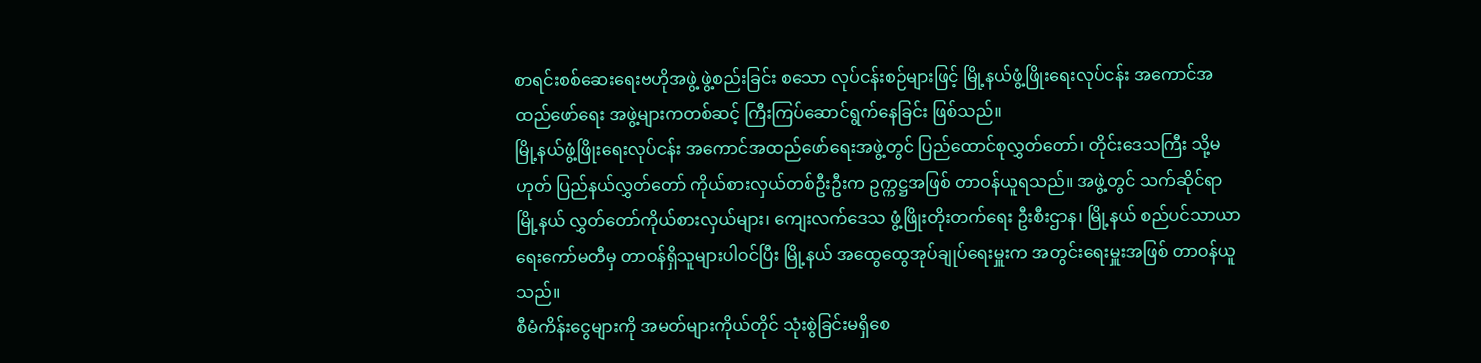စာရင်းစစ်ဆေးရေးဗဟိုအဖွဲ့ ဖွဲ့စည်းခြင်း စသော လုပ်ငန်းစဉ်များဖြင့် မြို့နယ်ဖွံ့ဖြိုးရေးလုပ်ငန်း အကောင်အထည်ဖော်ရေး အဖွဲ့များကတစ်ဆင့် ကြီးကြပ်ဆောင်ရွက်နေခြင်း ဖြစ်သည်။
မြို့နယ်ဖွံ့ဖြိုးရေးလုပ်ငန်း အကောင်အထည်ဖော်ရေးအဖွဲ့တွင် ပြည်ထောင်စုလွှတ်တော်၊ တိုင်းဒေသကြီး သို့မဟုတ် ပြည်နယ်လွှတ်တော် ကိုယ်စားလှယ်တစ်ဦးဦးက ဥက္ကဋ္ဌအဖြစ် တာဝန်ယူရသည်။ အဖွဲ့တွင် သက်ဆိုင်ရာ မြို့နယ် လွှတ်တော်ကိုယ်စားလှယ်များ၊ ကျေးလက်ဒေသ ဖွံ့ဖြိုးတိုးတက်ရေး ဦးစီးဌာန၊ မြို့နယ် စည်ပင်သာယာရေးကော်မတီမှ တာဝန်ရှိသူများပါဝင်ပြီး မြို့နယ် အထွေထွေအုပ်ချုပ်ရေးမှူးက အတွင်းရေးမှူးအဖြစ် တာဝန်ယူသည်။
စီမံကိန်းငွေများကို အမတ်များကိုယ်တိုင် သုံးစွဲခြင်းမရှိစေ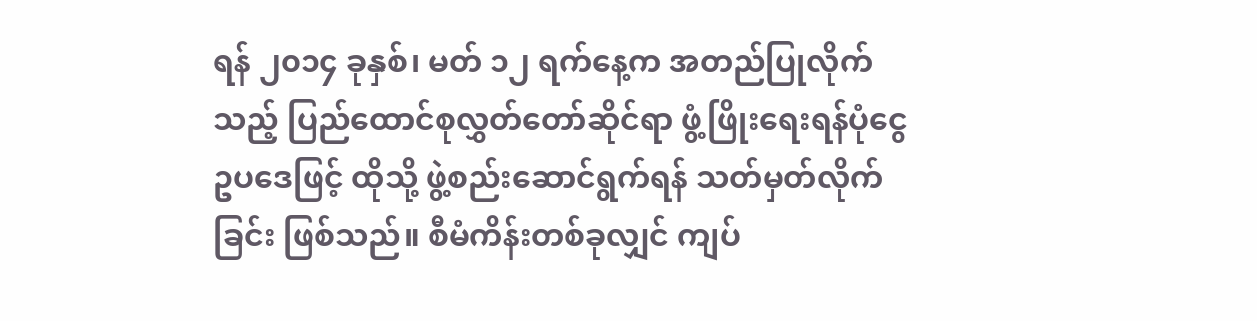ရန် ၂၀၁၄ ခုနှစ်၊ မတ် ၁၂ ရက်နေ့က အတည်ပြုလိုက်သည့် ပြည်ထောင်စုလွှတ်တော်ဆိုင်ရာ ဖွံ့ဖြိုးရေးရန်ပုံငွေဥပဒေဖြင့် ထိုသို့ ဖွဲ့စည်းဆောင်ရွက်ရန် သတ်မှတ်လိုက်ခြင်း ဖြစ်သည်။ စီမံကိန်းတစ်ခုလျှင် ကျပ်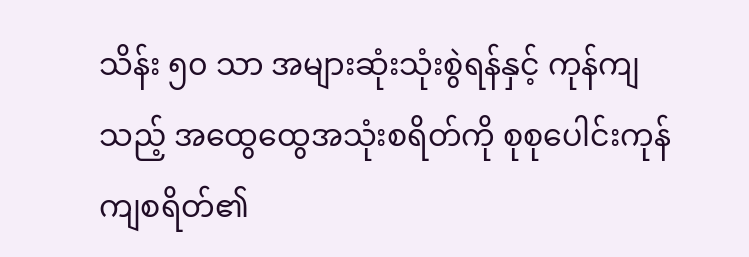သိန်း ၅၀ သာ အများဆုံးသုံးစွဲရန်နှင့် ကုန်ကျသည့် အထွေထွေအသုံးစရိတ်ကို စုစုပေါင်းကုန်ကျစရိတ်၏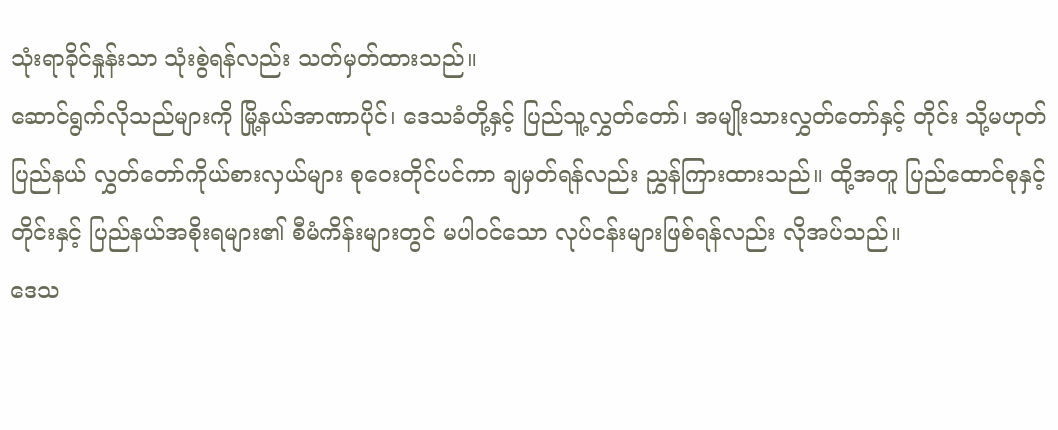သုံးရာခိုင်နှုန်းသာ သုံးစွဲရန်လည်း သတ်မှတ်ထားသည်။
ဆောင်ရွက်လိုသည်များကို မြို့နယ်အာဏာပိုင်၊ ဒေသခံတို့နှင့် ပြည်သူ့လွှတ်တော်၊ အမျိုးသားလွှတ်တော်နှင့် တိုင်း သို့မဟုတ် ပြည်နယ် လွှတ်တော်ကိုယ်စားလှယ်များ စုဝေးတိုင်ပင်ကာ ချမှတ်ရန်လည်း ညွှန်ကြားထားသည်။ ထို့အတူ ပြည်ထောင်စုနှင့် တိုင်းနှင့် ပြည်နယ်အစိုးရများ၏ စီမံကိန်းများတွင် မပါဝင်သော လုပ်ငန်းများဖြစ်ရန်လည်း လိုအပ်သည်။
ဒေသ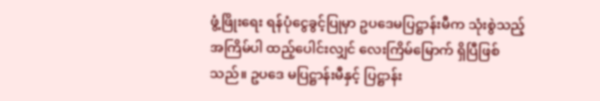ဖွံ့ဖြိုးရေး ရန်ပုံငွေခွင့်ပြုမှာ ဥပဒေမပြဋ္ဌာန်းမီက သုံးစွဲသည့် အကြိမ်ပါ ထည့်ပေါင်းလျှင် လေးကြိမ်မြောက် ရှိပြီဖြစ်သည်။ ဥပဒေ မပြဋ္ဌာန်းမီနှင့် ပြဋ္ဌာန်း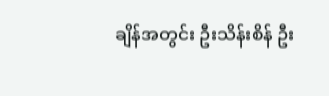ချိန်အတွင်း ဦးသိန်းစိန် ဦး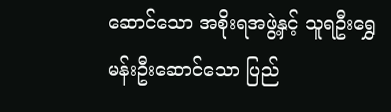ဆောင်သော အစိုးရအဖွဲ့နှင့် သူရဦးရွှေမန်းဦးဆောင်သော ပြည်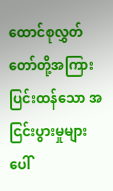ထောင်စုလွှတ်တော်တို့အကြား ပြင်းထန်သော အငြင်းပွားမှုများ ပေါ်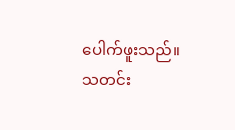ပေါက်ဖူးသည်။
သတင်း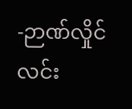-ဉာဏ်လှိုင်လင်း